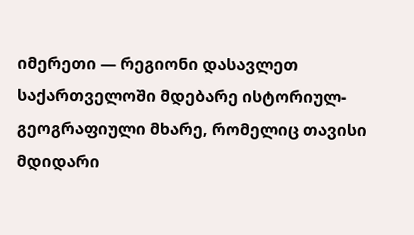იმერეთი — რეგიონი დასავლეთ საქართველოში მდებარე ისტორიულ-გეოგრაფიული მხარე, რომელიც თავისი მდიდარი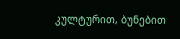კულტურით, ბუნებით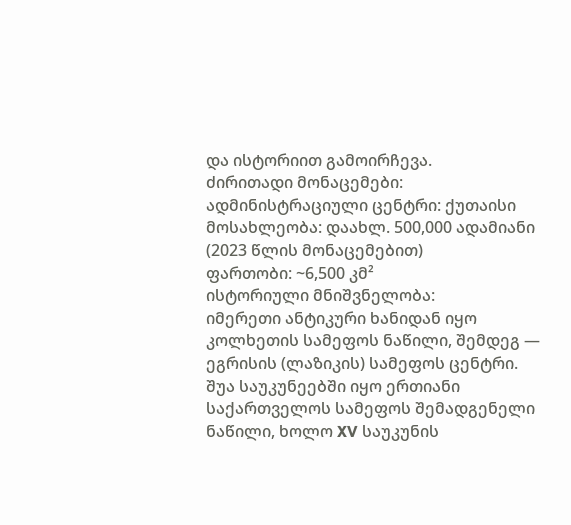და ისტორიით გამოირჩევა.
ძირითადი მონაცემები:
ადმინისტრაციული ცენტრი: ქუთაისი
მოსახლეობა: დაახლ. 500,000 ადამიანი (2023 წლის მონაცემებით)
ფართობი: ~6,500 კმ²
ისტორიული მნიშვნელობა:
იმერეთი ანტიკური ხანიდან იყო კოლხეთის სამეფოს ნაწილი, შემდეგ — ეგრისის (ლაზიკის) სამეფოს ცენტრი. შუა საუკუნეებში იყო ერთიანი საქართველოს სამეფოს შემადგენელი ნაწილი, ხოლო XV საუკუნის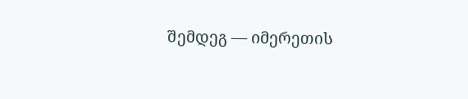შემდეგ — იმერეთის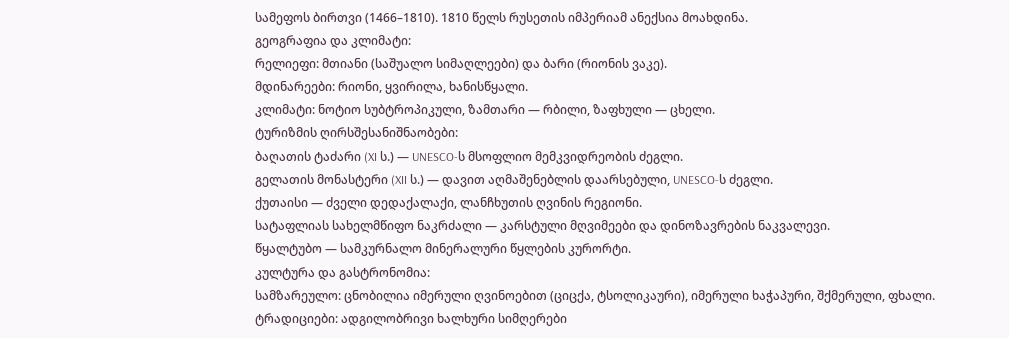სამეფოს ბირთვი (1466–1810). 1810 წელს რუსეთის იმპერიამ ანექსია მოახდინა.
გეოგრაფია და კლიმატი:
რელიეფი: მთიანი (საშუალო სიმაღლეები) და ბარი (რიონის ვაკე).
მდინარეები: რიონი, ყვირილა, ხანისწყალი.
კლიმატი: ნოტიო სუბტროპიკული, ზამთარი — რბილი, ზაფხული — ცხელი.
ტურიზმის ღირსშესანიშნაობები:
ბაღათის ტაძარი (XI ს.) — UNESCO-ს მსოფლიო მემკვიდრეობის ძეგლი.
გელათის მონასტერი (XII ს.) — დავით აღმაშენებლის დაარსებული, UNESCO-ს ძეგლი.
ქუთაისი — ძველი დედაქალაქი, ლანჩხუთის ღვინის რეგიონი.
სატაფლიას სახელმწიფო ნაკრძალი — კარსტული მღვიმეები და დინოზავრების ნაკვალევი.
წყალტუბო — სამკურნალო მინერალური წყლების კურორტი.
კულტურა და გასტრონომია:
სამზარეულო: ცნობილია იმერული ღვინოებით (ციცქა, ტსოლიკაური), იმერული ხაჭაპური, შქმერული, ფხალი.
ტრადიციები: ადგილობრივი ხალხური სიმღერები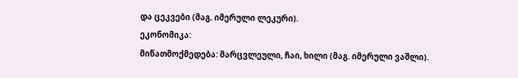და ცეკვები (მაგ. იმერული ლეკური).
ეკონომიკა:
მიწათმოქმედება: მარცვლეული, ჩაი, ხილი (მაგ. იმერული ვაშლი).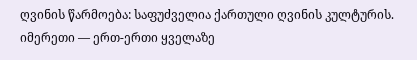ღვინის წარმოება: საფუძველია ქართული ღვინის კულტურის.
იმერეთი — ერთ-ერთი ყველაზე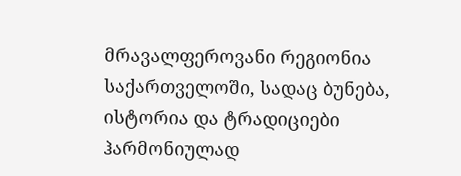მრავალფეროვანი რეგიონია საქართველოში, სადაც ბუნება, ისტორია და ტრადიციები ჰარმონიულად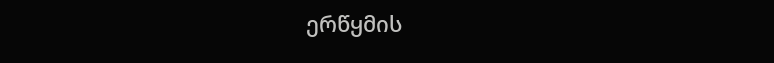ერწყმის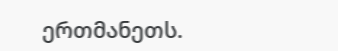ერთმანეთს.